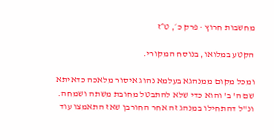מחשבות חרוץ · פרק כ׳, ט״ז

הקטע במלואו, בנוסח המקורי.

ומכל מקום ממנהגא בעלמא נהוג איסור מלאכה כדאיתא שם ה' ב' והוא כדי שלא להתבטל מחובת משתה ושמחה. ונ"ל דהתחילו במנהג זה אחר החורבן שאז התאמצו עוד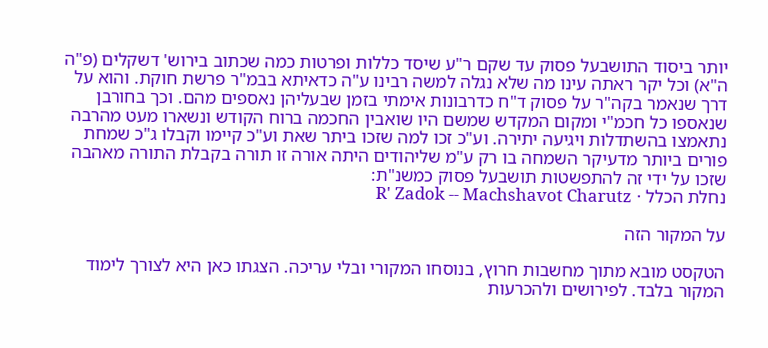יותר ביסוד התושבעל פסוק עד שקם ר"ע שיסד כללות ופרטות כמה שכתוב בירוש' דשקלים (פ"ה ה"א) וכל יקר ראתה עינו מה שלא נגלה למשה רבינו ע"ה כדאיתא בבמ"ר פרשת חוקת. והוא על דרך שנאמר בקה"ר על פסוק ד"ח כדרבונות אימתי בזמן שבעליהן נאספים מהם. וכך בחורבן שנאספו כל חכמ"י ומקום המקדש שמשם היו שואבין החכמה ברוח הקודש ונשארו מעט מהרבה נתאמצו בהשתדלות ויגיעה יתירה. וע"כ זכו למה שזכו ביתר שאת וע"כ קיימו וקבלו ג"כ שמחת פורים ביותר מדעיקר השמחה בו רק ע"מ שליהודים היתה אורה זו תורה בקבלת התורה מאהבה שזכו על ידי זה להתפשטות תושבעל פסוק כמשנ"ת:
נחלת הכלל · R' Zadok -- Machshavot Charutz

על המקור הזה

הטקסט מובא מתוך מחשבות חרוץ, בנוסחו המקורי ובלי עריכה. הצגתו כאן היא לצורך לימוד המקור בלבד. לפירושים ולהכרעות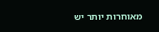מאוחרות יותר יש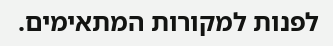לפנות למקורות המתאימים.